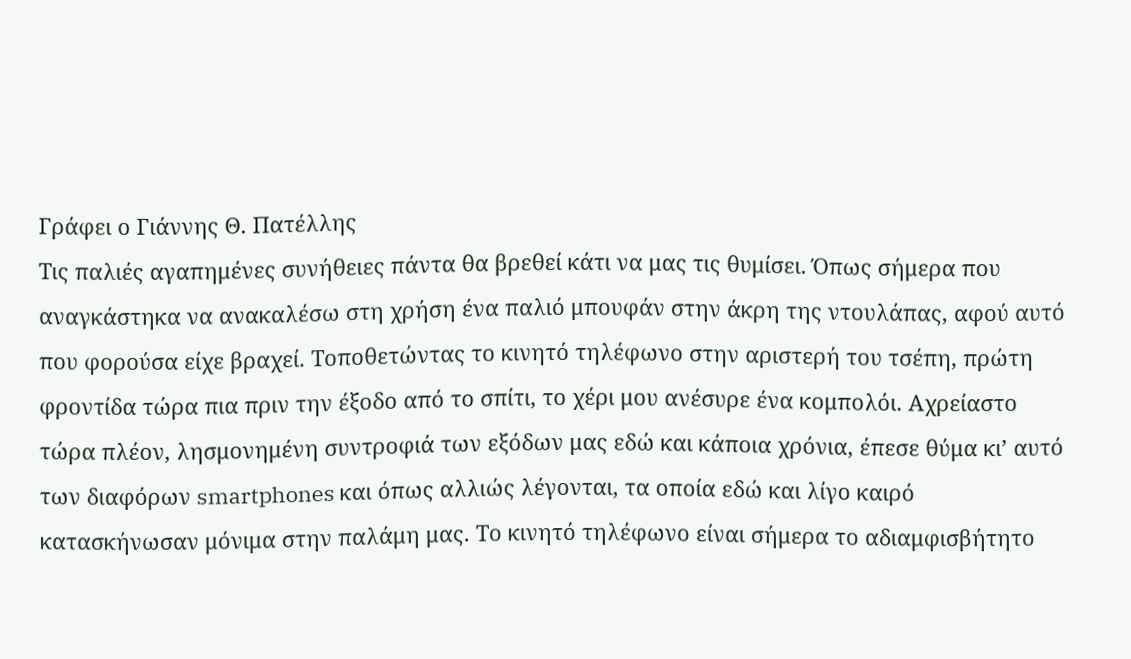Γράφει ο Γιάννης Θ. Πατέλλης
Τις παλιές αγαπημένες συνήθειες πάντα θα βρεθεί κάτι να μας τις θυμίσει. Όπως σήμερα που αναγκάστηκα να ανακαλέσω στη χρήση ένα παλιό μπουφάν στην άκρη της ντουλάπας, αφού αυτό που φορούσα είχε βραχεί. Τοποθετώντας το κινητό τηλέφωνο στην αριστερή του τσέπη, πρώτη φροντίδα τώρα πια πριν την έξοδο από το σπίτι, το χέρι μου ανέσυρε ένα κομπολόι. Αχρείαστο τώρα πλέον, λησμονημένη συντροφιά των εξόδων μας εδώ και κάποια χρόνια, έπεσε θύμα κι’ αυτό των διαφόρων smartphones και όπως αλλιώς λέγονται, τα οποία εδώ και λίγο καιρό κατασκήνωσαν μόνιμα στην παλάμη μας. Το κινητό τηλέφωνο είναι σήμερα το αδιαμφισβήτητο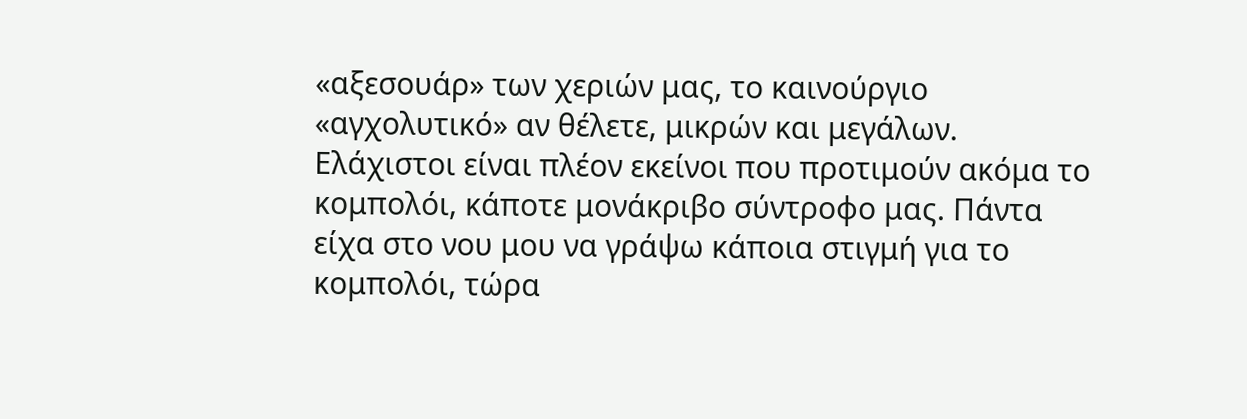«αξεσουάρ» των χεριών μας, το καινούργιο «αγχολυτικό» αν θέλετε, μικρών και μεγάλων. Ελάχιστοι είναι πλέον εκείνοι που προτιμούν ακόμα το κομπολόι, κάποτε μονάκριβο σύντροφο μας. Πάντα είχα στο νου μου να γράψω κάποια στιγμή για το κομπολόι, τώρα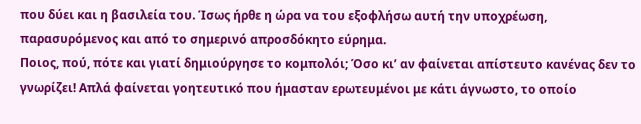που δύει και η βασιλεία του. Ίσως ήρθε η ώρα να του εξοφλήσω αυτή την υποχρέωση, παρασυρόμενος και από το σημερινό απροσδόκητο εύρημα.
Ποιος, πού, πότε και γιατί δημιούργησε το κομπολόι; Όσο κι’ αν φαίνεται απίστευτο κανένας δεν το γνωρίζει! Απλά φαίνεται γοητευτικό που ήμασταν ερωτευμένοι με κάτι άγνωστο, το οποίο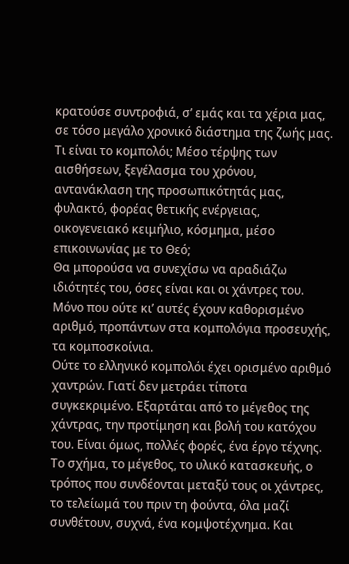κρατούσε συντροφιά, σ’ εμάς και τα χέρια μας, σε τόσο μεγάλο χρονικό διάστημα της ζωής μας.
Τι είναι το κομπολόι; Μέσο τέρψης των αισθήσεων, ξεγέλασμα του χρόνου, αντανάκλαση της προσωπικότητάς μας, φυλακτό, φορέας θετικής ενέργειας, οικογενειακό κειμήλιο, κόσμημα, μέσο επικοινωνίας με το Θεό;
Θα μπορούσα να συνεχίσω να αραδιάζω ιδιότητές του, όσες είναι και οι χάντρες του. Μόνο που ούτε κι’ αυτές έχουν καθορισμένο αριθμό, προπάντων στα κομπολόγια προσευχής, τα κομποσκοίνια.
Ούτε το ελληνικό κομπολόι έχει ορισμένο αριθμό χαντρών. Γιατί δεν μετράει τίποτα συγκεκριμένο. Εξαρτάται από το μέγεθος της χάντρας, την προτίμηση και βολή του κατόχου του. Είναι όμως, πολλές φορές, ένα έργο τέχνης. Το σχήμα, το μέγεθος, το υλικό κατασκευής, ο τρόπος που συνδέονται μεταξύ τους οι χάντρες, το τελείωμά του πριν τη φούντα, όλα μαζί συνθέτουν, συχνά, ένα κομψοτέχνημα. Και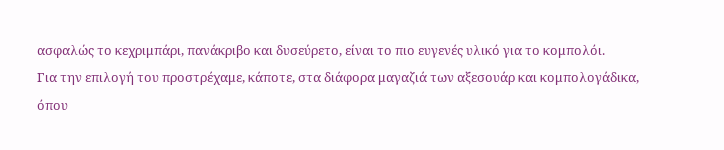ασφαλώς το κεχριμπάρι, πανάκριβο και δυσεύρετο, είναι το πιο ευγενές υλικό για το κομπολόι.
Για την επιλογή του προστρέχαμε, κάποτε, στα διάφορα μαγαζιά των αξεσουάρ και κομπολογάδικα, όπου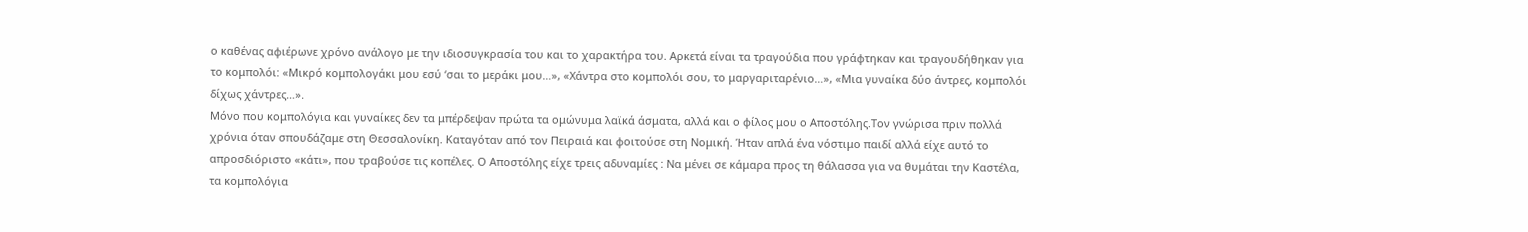ο καθένας αφιέρωνε χρόνο ανάλογο με την ιδιοσυγκρασία του και το χαρακτήρα του. Αρκετά είναι τα τραγούδια που γράφτηκαν και τραγουδήθηκαν για το κομπολόι: «Μικρό κομπολογάκι μου εσύ ‘σαι το μεράκι μου…», «Χάντρα στο κομπολόι σου, το μαργαριταρένιο…», «Μια γυναίκα δύο άντρες, κομπολόι δίχως χάντρες…».
Μόνο που κομπολόγια και γυναίκες δεν τα μπέρδεψαν πρώτα τα ομώνυμα λαϊκά άσματα, αλλά και ο φίλος μου ο Αποστόλης.Τον γνώρισα πριν πολλά χρόνια όταν σπουδάζαμε στη Θεσσαλονίκη. Καταγόταν από τον Πειραιά και φοιτούσε στη Νομική. Ήταν απλά ένα νόστιμο παιδί αλλά είχε αυτό το απροσδιόριστο «κάτι», που τραβούσε τις κοπέλες. Ο Αποστόλης είχε τρεις αδυναμίες : Να μένει σε κάμαρα προς τη θάλασσα για να θυμάται την Καστέλα, τα κομπολόγια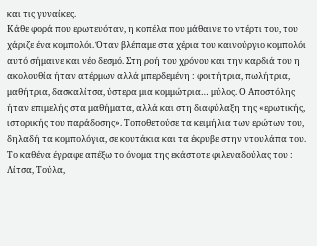και τις γυναίκες.
Κάθε φορά που ερωτευόταν, η κοπέλα που μάθαινε το ντέρτι του, του χάριζε ένα κομπολόι. Όταν βλέπαμε στα χέρια του καινούργιο κομπολόι αυτό σήμαινε και νέο δεσμό. Στη ροή του χρόνου και την καρδιά του η ακολουθία ήταν ατέρμων αλλά μπερδεμένη : φοιτήτρια, πωλήτρια, μαθήτρια, δασκαλίτσα, ύστερα μια κομμώτρια… μύλος. Ο Αποστόλης ήταν επιμελής στα μαθήματα, αλλά και στη διαφύλαξη της «ερωτικής, ιστορικής του παράδοσης». Τοποθετούσε τα κειμήλια των ερώτων του, δηλαδή τα κομπολόγια, σε κουτάκια και τα έκρυβε στην ντουλάπα του. Το καθένα έγραφε απέξω το όνομα της εκάστοτε φιλεναδούλας του : Λίτσα, Τούλα,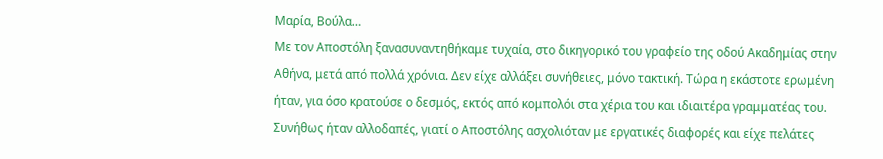Μαρία, Βούλα…
Με τον Αποστόλη ξανασυναντηθήκαμε τυχαία, στο δικηγορικό του γραφείο της οδού Ακαδημίας στην Αθήνα, μετά από πολλά χρόνια. Δεν είχε αλλάξει συνήθειες, μόνο τακτική. Τώρα η εκάστοτε ερωμένη ήταν, για όσο κρατούσε ο δεσμός, εκτός από κομπολόι στα χέρια του και ιδιαιτέρα γραμματέας του. Συνήθως ήταν αλλοδαπές, γιατί ο Αποστόλης ασχολιόταν με εργατικές διαφορές και είχε πελάτες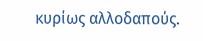κυρίως αλλοδαπούς.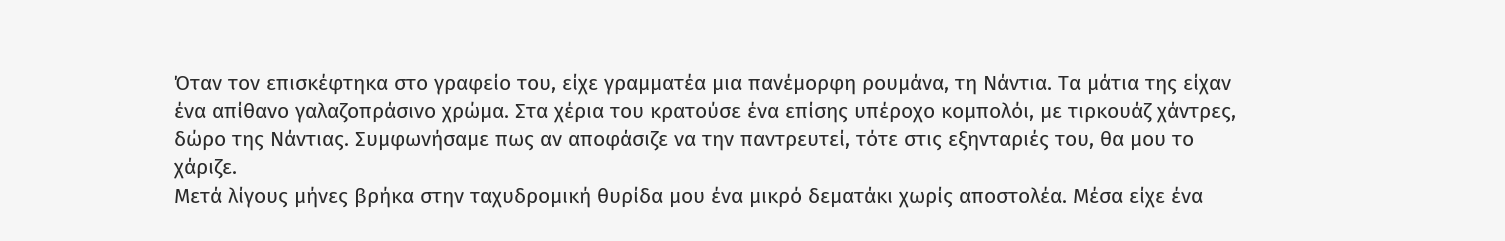Όταν τον επισκέφτηκα στο γραφείο του, είχε γραμματέα μια πανέμορφη ρουμάνα, τη Νάντια. Τα μάτια της είχαν ένα απίθανο γαλαζοπράσινο χρώμα. Στα χέρια του κρατούσε ένα επίσης υπέροχο κομπολόι, με τιρκουάζ χάντρες, δώρο της Νάντιας. Συμφωνήσαμε πως αν αποφάσιζε να την παντρευτεί, τότε στις εξηνταριές του, θα μου το χάριζε.
Μετά λίγους μήνες βρήκα στην ταχυδρομική θυρίδα μου ένα μικρό δεματάκι χωρίς αποστολέα. Μέσα είχε ένα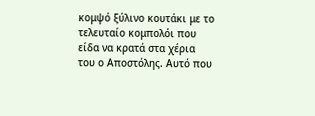κομψό ξύλινο κουτάκι με το τελευταίο κομπολόι που είδα να κρατά στα χέρια του ο Αποστόλης. Αυτό που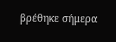βρέθηκε σήμερα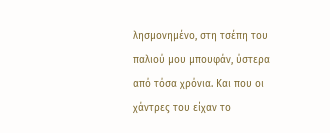λησμονημένο, στη τσέπη του παλιού μου μπουφάν, ύστερα από τόσα χρόνια. Και που οι χάντρες του είχαν το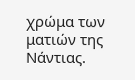χρώμα των ματιών της Νάντιας.